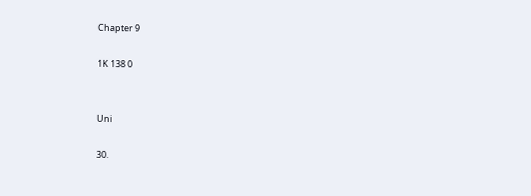Chapter 9

1K 138 0


Uni

30.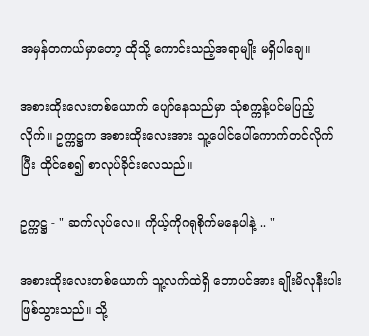အမှန်တကယ်မှာတော့ ထိုသို့ ကောင်းသည့်အရာမျိုး မရှိပါချေ။

အစားထိုးလေးတစ်ယောက် ပျော်နေသည်မှာ သုံစက္ကန့်ပင်မပြည့်လိုက်။ ဥက္ကဋ္ဌက အစားထိုးလေးအား သူ့ပေါင်ပေါ်ကောက်တင်လိုက်ပြီး ထိုင်စေ၍ စာလုပ်ခိုင်းလေသည်။

ဥက္ကဋ္ဌ - " ဆက်လုပ်လေ။ ကိုယ့်ကိုဂရုစိုက်မနေပါနဲ့ .. "

အစားထိုးလေးတစ်ယောက် သူ့လက်ထဲရှိ ဘောပင်အား ချိုးမိလုနီးပါးဖြစ်သွားသည်။ သို့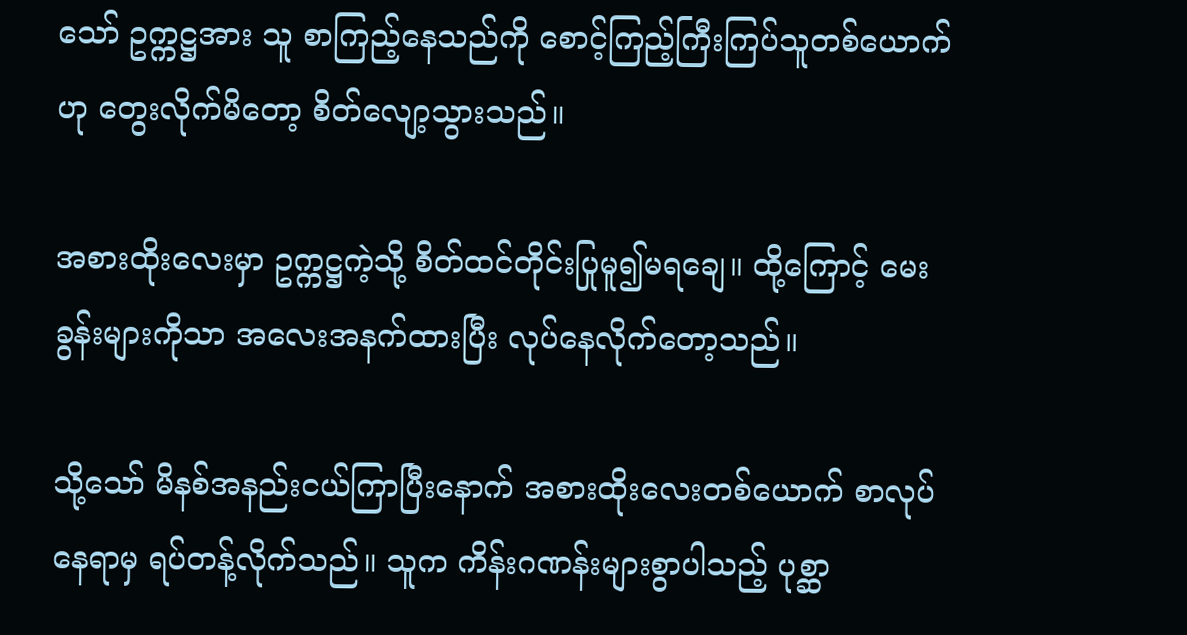သော် ဥက္ကဋ္ဌအား သူ စာကြည့်နေသည်ကို စောင့်ကြည့်ကြီးကြပ်သူတစ်ယောက်ဟု တွေးလိုက်မိတော့ စိတ်လျော့သွားသည်။

အစားထိုးလေးမှာ ဥက္ကဋ္ဌကဲ့သို့ စိတ်ထင်တိုင်းပြုမူ၍မရချေ။ ထို့ကြောင့် မေးခွန်းများကိုသာ အလေးအနက်ထားပြီး လုပ်နေလိုက်တော့သည်။

သို့သော် မိနစ်အနည်းငယ်ကြာပြီးနောက် အစားထိုးလေးတစ်ယောက် စာလုပ်နေရာမှ ရပ်တန့်လိုက်သည်။ သူက ကိန်းဂဏန်းများစွာပါသည့် ပုစ္ဆာ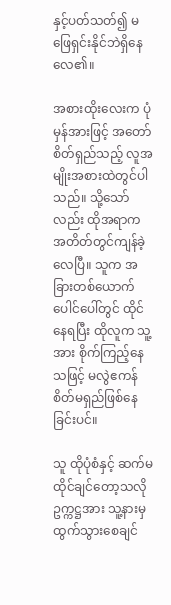နှင့်ပတ်သတ်၍ မဖြေရှင်းနိုင်ဘဲရှိနေလေ၏။

အစားထိုးလေးက ပုံမှန်အားဖြင့် အတော်စိတ်ရှည်သည့် လူအမျိုးအစားထဲတွင်ပါသည်။ သို့သော်လည်း ထိုအရာက အတိတ်တွင်ကျန်ခဲ့လေပြီ။ သူက အခြားတစ်ယောက်ပေါင်ပေါ်တွင် ထိုင်နေရပြီး ထိုလူက သူ့အား စိုက်ကြည့်နေသဖြင့် မလွဲဧကန် စိတ်မရှည်ဖြစ်နေခြင်းပင်။

သူ ထိုပုံစံနှင့် ဆက်မထိုင်ချင်တော့သလို ဥက္ကဋ္ဌအား သူ့နားမှ ထွက်သွားစေချင်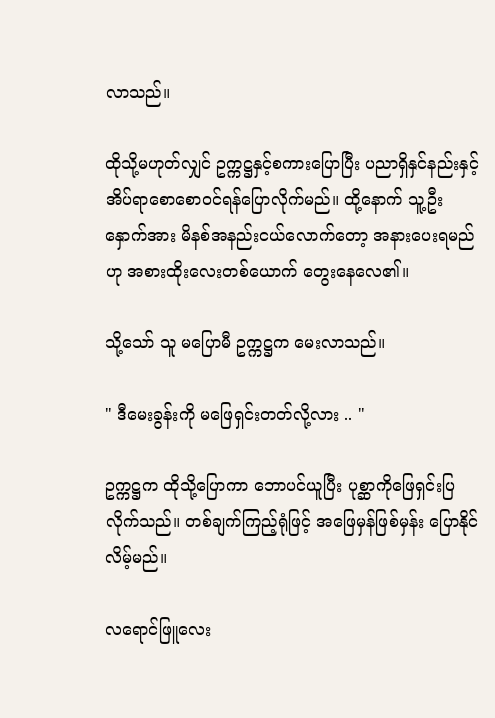လာသည်။

ထိုသို့မဟုတ်လျှင် ဥက္ကဋ္ဌနှင့်စကားပြောပြီး ပညာရှိနှင်နည်းနှင့် အိပ်ရာစောစောဝင်ရန်ပြောလိုက်မည်။ ထို့နောက် သူ့ဦးနှောက်အား မိနစ်အနည်းငယ်လောက်တော့ အနားပေးရမည်ဟု အစားထိုးလေးတစ်ယောက် တွေးနေလေ၏။

သို့သော် သူ မပြောမီ ဥက္ကဋ္ဌက မေးလာသည်။

" ဒီမေးခွန်းကို မဖြေရှင်းတတ်လို့လား .. "

ဥက္ကဋ္ဌက ထိုသို့ပြောကာ ဘောပင်ယူပြီး ပုစ္ဆာကိုဖြေရှင်းပြလိုက်သည်။ တစ်ချက်ကြည့်ရုံဖြင့် အဖြေမှန်ဖြစ်မှန်း ပြောနိုင်လိမ့်မည်။

လရောင်ဖြူလေး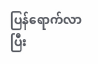ပြန်ရောက်လာပြီး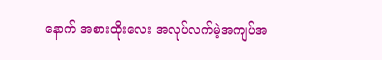နောက် အစားထိုးလေး အလုပ်လက်မဲ့အကျပ်အ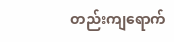တည်းကျရောက်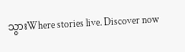သွားWhere stories live. Discover now